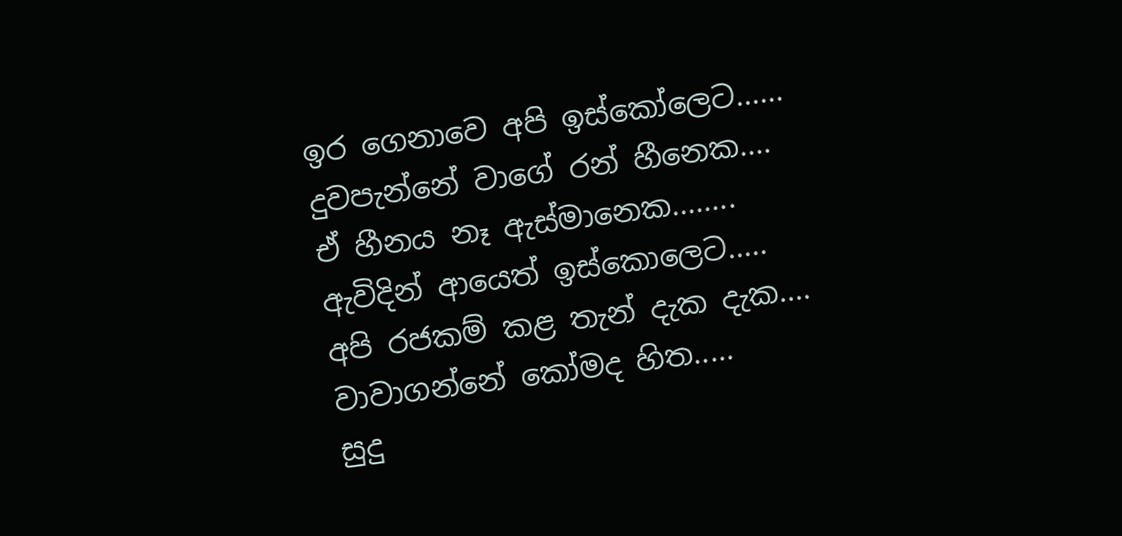ඉර ගෙනාවෙ අපි ඉස්කෝලෙට......
දුවපැන්නේ වාගේ රන් හීනෙක....
ඒ හීනය නෑ ඇස්මානෙක........
ඇවිදින් ආයෙත් ඉස්කොලෙට.....
අපි රජකම් කළ තැන් දැක දැක....
වාවාගන්නේ කෝමද හිත.....
සුදු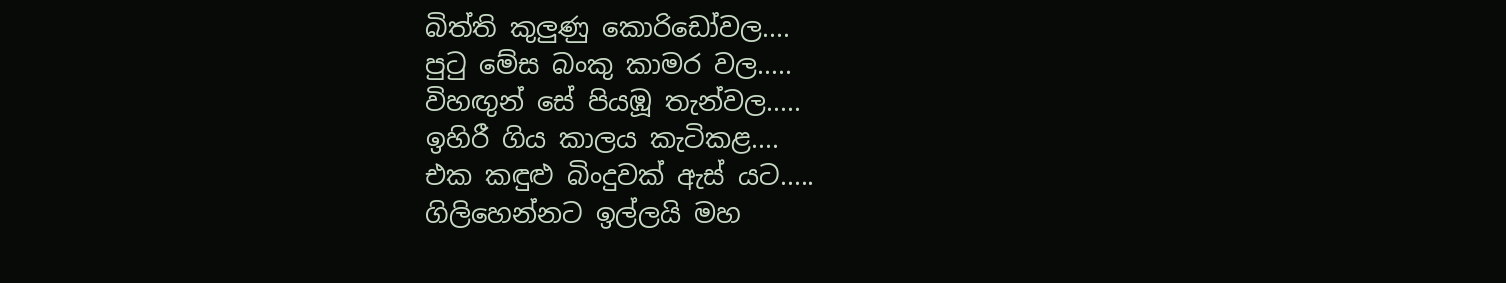බිත්ති කුලුණු කොරිඩෝවල....
පුටු මේස බංකු කාමර වල.....
විහඟුන් සේ පියඹූ තැන්වල.....
ඉහිරී ගිය කාලය කැටිකළ....
එක කඳුළු බිංදුවක් ඇස් යට.....
ගිලිහෙන්නට ඉල්ලයි මහ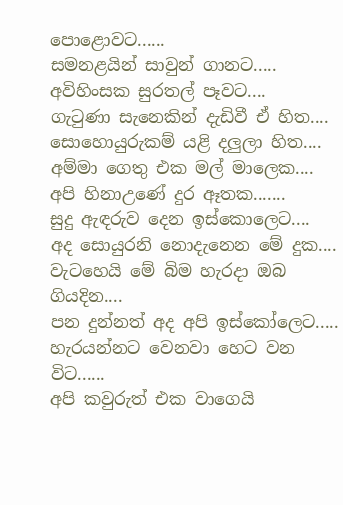පොළොවට......
සමනළයින් සාවුන් ගානට.....
අවිහිංසක සුරතල් පෑවට....
ගැටුණා සැනෙකින් දැඩිවී ඒ හිත....
සොහොයුරුකම් යළි දලුලා හිත....
අම්මා ගෙතු එක මල් මාලෙක....
අපි හිනාඋණේ දුර ඈතක.......
සුදු ඇඳරුව දෙන ඉස්කොලෙට....
අද සොයුරනි නොදැනෙන මේ දුක....
වැටහෙයි මේ බිම හැරදා ඔබ ගියදින....
පන දුන්නත් අද අපි ඉස්කෝලෙට.....
හැරයන්නට වෙනවා හෙට වන විට......
අපි කවුරුත් එක වාගෙයි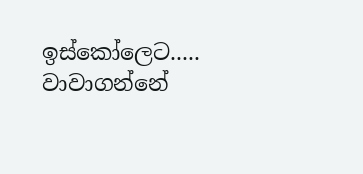ඉස්කෝලෙට.....
වාවාගන්නේ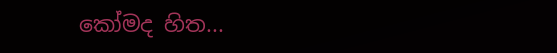කෝමද හිත...